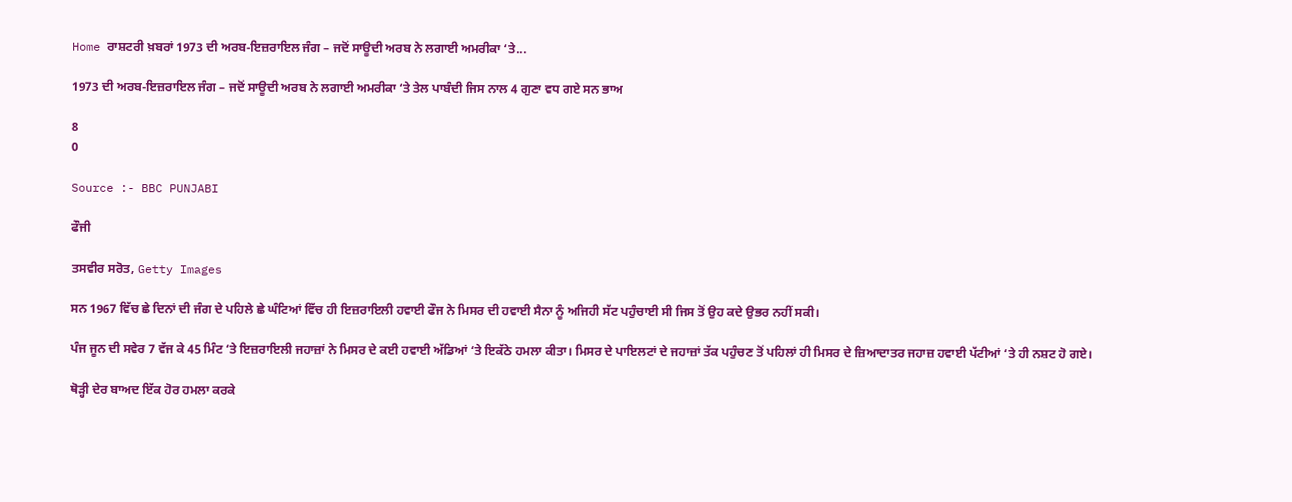Home ਰਾਸ਼ਟਰੀ ਖ਼ਬਰਾਂ 1973 ਦੀ ਅਰਬ-ਇਜ਼ਰਾਇਲ ਜੰਗ – ਜਦੋਂ ਸਾਊਦੀ ਅਰਬ ਨੇ ਲਗਾਈ ਅਮਰੀਕਾ ‘ਤੇ...

1973 ਦੀ ਅਰਬ-ਇਜ਼ਰਾਇਲ ਜੰਗ – ਜਦੋਂ ਸਾਊਦੀ ਅਰਬ ਨੇ ਲਗਾਈ ਅਮਰੀਕਾ ‘ਤੇ ਤੇਲ ਪਾਬੰਦੀ ਜਿਸ ਨਾਲ 4 ਗੁਣਾ ਵਧ ਗਏ ਸਨ ਭਾਅ

8
0

Source :- BBC PUNJABI

ਫੌਜੀ

ਤਸਵੀਰ ਸਰੋਤ, Getty Images

ਸਨ 1967 ਵਿੱਚ ਛੇ ਦਿਨਾਂ ਦੀ ਜੰਗ ਦੇ ਪਹਿਲੇ ਛੇ ਘੰਟਿਆਂ ਵਿੱਚ ਹੀ ਇਜ਼ਰਾਇਲੀ ਹਵਾਈ ਫੌਜ ਨੇ ਮਿਸਰ ਦੀ ਹਵਾਈ ਸੈਨਾ ਨੂੰ ਅਜਿਹੀ ਸੱਟ ਪਹੁੰਚਾਈ ਸੀ ਜਿਸ ਤੋਂ ਉਹ ਕਦੇ ਉਭਰ ਨਹੀਂ ਸਕੀ।

ਪੰਜ ਜੂਨ ਦੀ ਸਵੇਰ 7 ਵੱਜ ਕੇ 45 ਮਿੰਟ ‘ਤੇ ਇਜ਼ਰਾਇਲੀ ਜਹਾਜ਼ਾਂ ਨੇ ਮਿਸਰ ਦੇ ਕਈ ਹਵਾਈ ਅੱਡਿਆਂ ‘ਤੇ ਇਕੱਠੇ ਹਮਲਾ ਕੀਤਾ। ਮਿਸਰ ਦੇ ਪਾਇਲਟਾਂ ਦੇ ਜਹਾਜ਼ਾਂ ਤੱਕ ਪਹੁੰਚਣ ਤੋਂ ਪਹਿਲਾਂ ਹੀ ਮਿਸਰ ਦੇ ਜ਼ਿਆਦਾਤਰ ਜਹਾਜ਼ ਹਵਾਈ ਪੱਟੀਆਂ ‘ਤੇ ਹੀ ਨਸ਼ਟ ਹੋ ਗਏ।

ਥੋੜ੍ਹੀ ਦੇਰ ਬਾਅਦ ਇੱਕ ਹੋਰ ਹਮਲਾ ਕਰਕੇ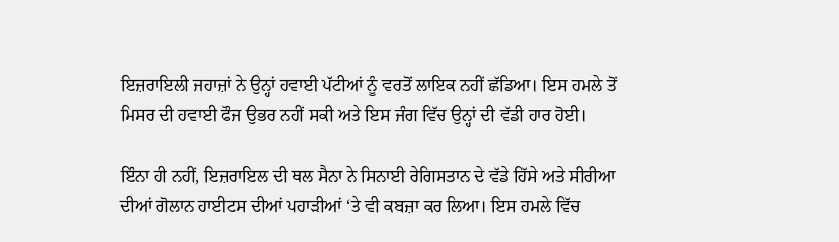ਇਜ਼ਰਾਇਲੀ ਜਹਾਜ਼ਾਂ ਨੇ ਉਨ੍ਹਾਂ ਹਵਾਈ ਪੱਟੀਆਂ ਨੂੰ ਵਰਤੋਂ ਲਾਇਕ ਨਹੀਂ ਛੱਡਿਆ। ਇਸ ਹਮਲੇ ਤੋਂ ਮਿਸਰ ਦੀ ਹਵਾਈ ਫੌਜ ਉਭਰ ਨਹੀਂ ਸਕੀ ਅਤੇ ਇਸ ਜੰਗ ਵਿੱਚ ਉਨ੍ਹਾਂ ਦੀ ਵੱਡੀ ਹਾਰ ਹੋਈ।

ਇੰਨਾ ਹੀ ਨਹੀਂ, ਇਜ਼ਰਾਇਲ ਦੀ ਥਲ ਸੈਨਾ ਨੇ ਸਿਨਾਈ ਰੇਗਿਸਤਾਨ ਦੇ ਵੱਡੇ ਹਿੱਸੇ ਅਤੇ ਸੀਰੀਆ ਦੀਆਂ ਗੋਲਾਨ ਹਾਈਟਸ ਦੀਆਂ ਪਹਾੜੀਆਂ ‘ਤੇ ਵੀ ਕਬਜ਼ਾ ਕਰ ਲਿਆ। ਇਸ ਹਮਲੇ ਵਿੱਚ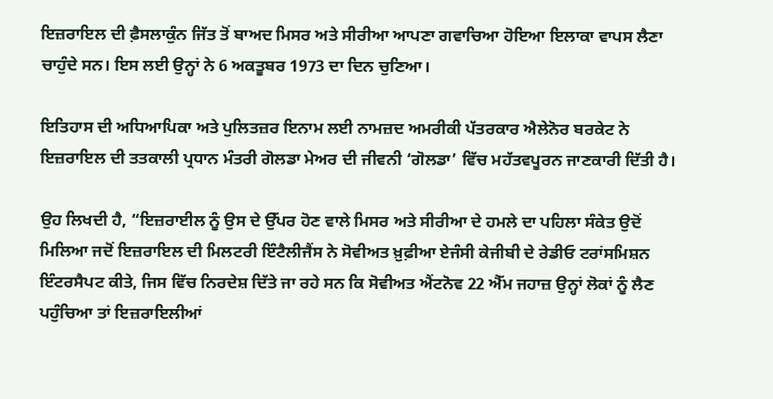ਇਜ਼ਰਾਇਲ ਦੀ ਫ਼ੈਸਲਾਕੁੰਨ ਜਿੱਤ ਤੋਂ ਬਾਅਦ ਮਿਸਰ ਅਤੇ ਸੀਰੀਆ ਆਪਣਾ ਗਵਾਚਿਆ ਹੋਇਆ ਇਲਾਕਾ ਵਾਪਸ ਲੈਣਾ ਚਾਹੁੰਦੇ ਸਨ। ਇਸ ਲਈ ਉਨ੍ਹਾਂ ਨੇ 6 ਅਕਤੂਬਰ 1973 ਦਾ ਦਿਨ ਚੁਣਿਆ।

ਇਤਿਹਾਸ ਦੀ ਅਧਿਆਪਿਕਾ ਅਤੇ ਪੁਲਿਤਜ਼ਰ ਇਨਾਮ ਲਈ ਨਾਮਜ਼ਦ ਅਮਰੀਕੀ ਪੱਤਰਕਾਰ ਐਲੇਨੋਰ ਬਰਕੇਟ ਨੇ ਇਜ਼ਰਾਇਲ ਦੀ ਤਤਕਾਲੀ ਪ੍ਰਧਾਨ ਮੰਤਰੀ ਗੋਲਡਾ ਮੇਅਰ ਦੀ ਜੀਵਨੀ ‘ਗੋਲਡਾ’ ਵਿੱਚ ਮਹੱਤਵਪੂਰਨ ਜਾਣਕਾਰੀ ਦਿੱਤੀ ਹੈ।

ਉਹ ਲਿਖਦੀ ਹੈ, “ਇਜ਼ਰਾਈਲ ਨੂੰ ਉਸ ਦੇ ਉੱਪਰ ਹੋਣ ਵਾਲੇ ਮਿਸਰ ਅਤੇ ਸੀਰੀਆ ਦੇ ਹਮਲੇ ਦਾ ਪਹਿਲਾ ਸੰਕੇਤ ਉਦੋਂ ਮਿਲਿਆ ਜਦੋਂ ਇਜ਼ਰਾਇਲ ਦੀ ਮਿਲਟਰੀ ਇੰਟੈਲੀਜੈਂਸ ਨੇ ਸੋਵੀਅਤ ਖ਼ੁਫ਼ੀਆ ਏਜੰਸੀ ਕੇਜੀਬੀ ਦੇ ਰੇਡੀਓ ਟਰਾਂਸਮਿਸ਼ਨ ਇੰਟਰਸੈਪਟ ਕੀਤੇ, ਜਿਸ ਵਿੱਚ ਨਿਰਦੇਸ਼ ਦਿੱਤੇ ਜਾ ਰਹੇ ਸਨ ਕਿ ਸੋਵੀਅਤ ਐਂਟਨੋਵ 22 ਐੱਮ ਜਹਾਜ਼ ਉਨ੍ਹਾਂ ਲੋਕਾਂ ਨੂੰ ਲੈਣ ਪਹੁੰਚਿਆ ਤਾਂ ਇਜ਼ਰਾਇਲੀਆਂ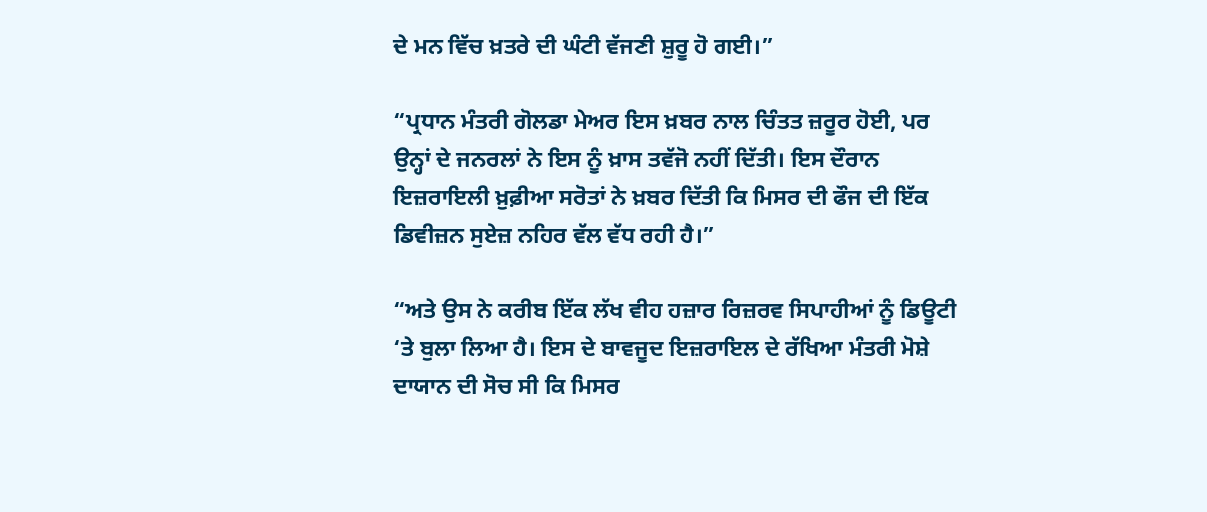ਦੇ ਮਨ ਵਿੱਚ ਖ਼ਤਰੇ ਦੀ ਘੰਟੀ ਵੱਜਣੀ ਸ਼ੁਰੂ ਹੋ ਗਈ।”

“ਪ੍ਰਧਾਨ ਮੰਤਰੀ ਗੋਲਡਾ ਮੇਅਰ ਇਸ ਖ਼ਬਰ ਨਾਲ ਚਿੰਤਤ ਜ਼ਰੂਰ ਹੋਈ, ਪਰ ਉਨ੍ਹਾਂ ਦੇ ਜਨਰਲਾਂ ਨੇ ਇਸ ਨੂੰ ਖ਼ਾਸ ਤਵੱਜੋ ਨਹੀਂ ਦਿੱਤੀ। ਇਸ ਦੌਰਾਨ ਇਜ਼ਰਾਇਲੀ ਖ਼ੁਫ਼ੀਆ ਸਰੋਤਾਂ ਨੇ ਖ਼ਬਰ ਦਿੱਤੀ ਕਿ ਮਿਸਰ ਦੀ ਫੌਜ ਦੀ ਇੱਕ ਡਿਵੀਜ਼ਨ ਸੁਏਜ਼ ਨਹਿਰ ਵੱਲ ਵੱਧ ਰਹੀ ਹੈ।”

“ਅਤੇ ਉਸ ਨੇ ਕਰੀਬ ਇੱਕ ਲੱਖ ਵੀਹ ਹਜ਼ਾਰ ਰਿਜ਼ਰਵ ਸਿਪਾਹੀਆਂ ਨੂੰ ਡਿਊਟੀ ‘ਤੇ ਬੁਲਾ ਲਿਆ ਹੈ। ਇਸ ਦੇ ਬਾਵਜੂਦ ਇਜ਼ਰਾਇਲ ਦੇ ਰੱਖਿਆ ਮੰਤਰੀ ਮੋਸ਼ੇ ਦਾਯਾਨ ਦੀ ਸੋਚ ਸੀ ਕਿ ਮਿਸਰ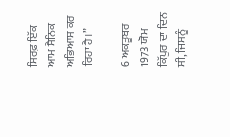ਸਿਰਫ਼ ਇੱਕ ਆਮ ਸੈਨਿਕ ਅਭਿਆਸ ਕਰ ਰਿਹਾ ਹੈ।”

6 ਅਕਤੂਬਰ 1973 ਯੋਮ ਕਿੱਪੁਰ ਦਾ ਦਿਨ ਸੀ, ਜਿਸਨੂੰ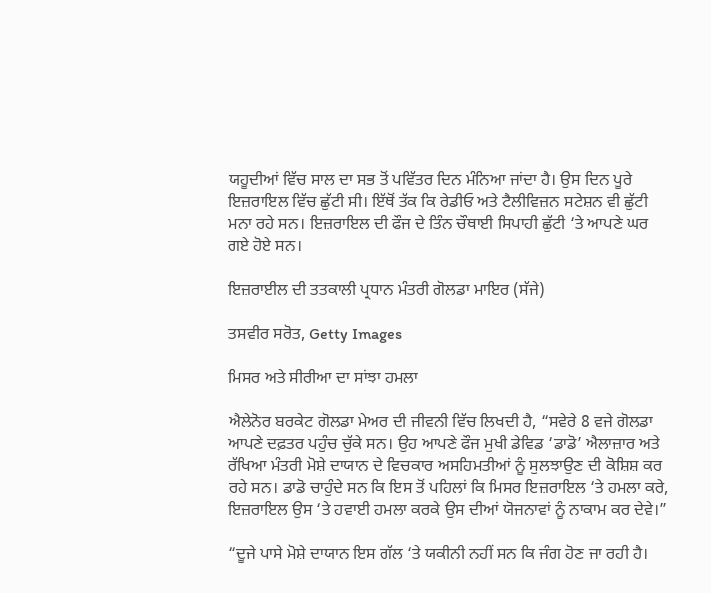ਯਹੂਦੀਆਂ ਵਿੱਚ ਸਾਲ ਦਾ ਸਭ ਤੋਂ ਪਵਿੱਤਰ ਦਿਨ ਮੰਨਿਆ ਜਾਂਦਾ ਹੈ। ਉਸ ਦਿਨ ਪੂਰੇ ਇਜ਼ਰਾਇਲ ਵਿੱਚ ਛੁੱਟੀ ਸੀ। ਇੱਥੋਂ ਤੱਕ ਕਿ ਰੇਡੀਓ ਅਤੇ ਟੈਲੀਵਿਜ਼ਨ ਸਟੇਸ਼ਨ ਵੀ ਛੁੱਟੀ ਮਨਾ ਰਹੇ ਸਨ। ਇਜ਼ਰਾਇਲ ਦੀ ਫੌਜ ਦੇ ਤਿੰਨ ਚੌਥਾਈ ਸਿਪਾਹੀ ਛੁੱਟੀ ‘ਤੇ ਆਪਣੇ ਘਰ ਗਏ ਹੋਏ ਸਨ।

ਇਜ਼ਰਾਈਲ ਦੀ ਤਤਕਾਲੀ ਪ੍ਰਧਾਨ ਮੰਤਰੀ ਗੋਲਡਾ ਮਾਇਰ (ਸੱਜੇ)

ਤਸਵੀਰ ਸਰੋਤ, Getty Images

ਮਿਸਰ ਅਤੇ ਸੀਰੀਆ ਦਾ ਸਾਂਝਾ ਹਮਲਾ

ਐਲੇਨੋਰ ਬਰਕੇਟ ਗੋਲਡਾ ਮੇਅਰ ਦੀ ਜੀਵਨੀ ਵਿੱਚ ਲਿਖਦੀ ਹੈ, “ਸਵੇਰੇ 8 ਵਜੇ ਗੋਲਡਾ ਆਪਣੇ ਦਫ਼ਤਰ ਪਹੁੰਚ ਚੁੱਕੇ ਸਨ। ਉਹ ਆਪਣੇ ਫੌਜ ਮੁਖੀ ਡੇਵਿਡ ‘ਡਾਡੋ’ ਐਲਾਜ਼ਾਰ ਅਤੇ ਰੱਖਿਆ ਮੰਤਰੀ ਮੋਸ਼ੇ ਦਾਯਾਨ ਦੇ ਵਿਚਕਾਰ ਅਸਹਿਮਤੀਆਂ ਨੂੰ ਸੁਲਝਾਉਣ ਦੀ ਕੋਸ਼ਿਸ਼ ਕਰ ਰਹੇ ਸਨ। ਡਾਡੋ ਚਾਹੁੰਦੇ ਸਨ ਕਿ ਇਸ ਤੋਂ ਪਹਿਲਾਂ ਕਿ ਮਿਸਰ ਇਜ਼ਰਾਇਲ ‘ਤੇ ਹਮਲਾ ਕਰੇ, ਇਜ਼ਰਾਇਲ ਉਸ ‘ਤੇ ਹਵਾਈ ਹਮਲਾ ਕਰਕੇ ਉਸ ਦੀਆਂ ਯੋਜਨਾਵਾਂ ਨੂੰ ਨਾਕਾਮ ਕਰ ਦੇਵੇ।”

“ਦੂਜੇ ਪਾਸੇ ਮੋਸ਼ੇ ਦਾਯਾਨ ਇਸ ਗੱਲ ‘ਤੇ ਯਕੀਨੀ ਨਹੀਂ ਸਨ ਕਿ ਜੰਗ ਹੋਣ ਜਾ ਰਹੀ ਹੈ।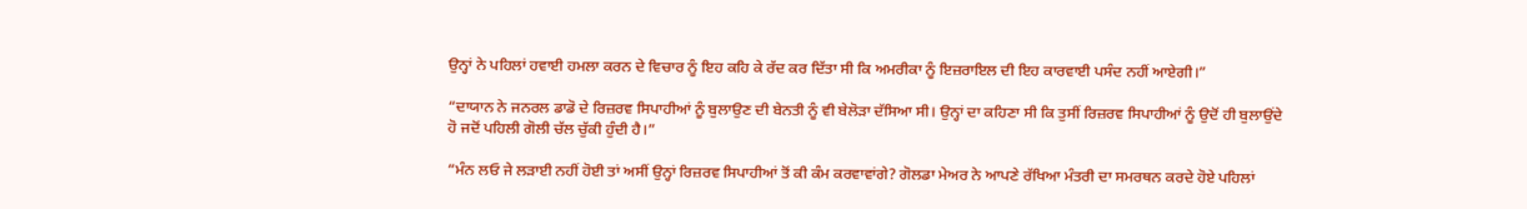ਉਨ੍ਹਾਂ ਨੇ ਪਹਿਲਾਂ ਹਵਾਈ ਹਮਲਾ ਕਰਨ ਦੇ ਵਿਚਾਰ ਨੂੰ ਇਹ ਕਹਿ ਕੇ ਰੱਦ ਕਰ ਦਿੱਤਾ ਸੀ ਕਿ ਅਮਰੀਕਾ ਨੂੰ ਇਜ਼ਰਾਇਲ ਦੀ ਇਹ ਕਾਰਵਾਈ ਪਸੰਦ ਨਹੀਂ ਆਏਗੀ।”

“ਦਾਯਾਨ ਨੇ ਜਨਰਲ ਡਾਡੋ ਦੇ ਰਿਜ਼ਰਵ ਸਿਪਾਹੀਆਂ ਨੂੰ ਬੁਲਾਉਣ ਦੀ ਬੇਨਤੀ ਨੂੰ ਵੀ ਬੇਲੋੜਾ ਦੱਸਿਆ ਸੀ। ਉਨ੍ਹਾਂ ਦਾ ਕਹਿਣਾ ਸੀ ਕਿ ਤੁਸੀਂ ਰਿਜ਼ਰਵ ਸਿਪਾਹੀਆਂ ਨੂੰ ਉਦੋਂ ਹੀ ਬੁਲਾਉਂਦੇ ਹੋ ਜਦੋਂ ਪਹਿਲੀ ਗੋਲੀ ਚੱਲ ਚੁੱਕੀ ਹੁੰਦੀ ਹੈ।”

“ਮੰਨ ਲਓ ਜੇ ਲੜਾਈ ਨਹੀਂ ਹੋਈ ਤਾਂ ਅਸੀਂ ਉਨ੍ਹਾਂ ਰਿਜ਼ਰਵ ਸਿਪਾਹੀਆਂ ਤੋਂ ਕੀ ਕੰਮ ਕਰਵਾਵਾਂਗੇ? ਗੋਲਡਾ ਮੇਅਰ ਨੇ ਆਪਣੇ ਰੱਖਿਆ ਮੰਤਰੀ ਦਾ ਸਮਰਥਨ ਕਰਦੇ ਹੋਏ ਪਹਿਲਾਂ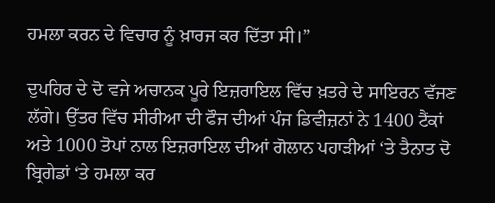ਹਮਲਾ ਕਰਨ ਦੇ ਵਿਚਾਰ ਨੂੰ ਖ਼ਾਰਜ ਕਰ ਦਿੱਤਾ ਸੀ।”

ਦੁਪਹਿਰ ਦੇ ਦੋ ਵਜੇ ਅਚਾਨਕ ਪੂਰੇ ਇਜ਼ਰਾਇਲ ਵਿੱਚ ਖ਼ਤਰੇ ਦੇ ਸਾਇਰਨ ਵੱਜਣ ਲੱਗੇ। ਉੱਤਰ ਵਿੱਚ ਸੀਰੀਆ ਦੀ ਫੌਜ ਦੀਆਂ ਪੰਜ ਡਿਵੀਜ਼ਨਾਂ ਨੇ 1400 ਟੈਂਕਾਂ ਅਤੇ 1000 ਤੋਪਾਂ ਨਾਲ ਇਜ਼ਰਾਇਲ ਦੀਆਂ ਗੋਲਾਨ ਪਹਾੜੀਆਂ ‘ਤੇ ਤੈਨਾਤ ਦੋ ਬ੍ਰਿਗੇਡਾਂ ‘ਤੇ ਹਮਲਾ ਕਰ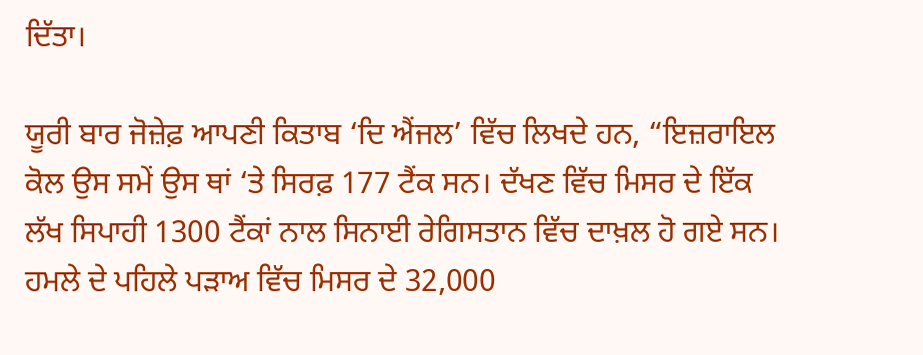ਦਿੱਤਾ।

ਯੂਰੀ ਬਾਰ ਜੋਜ਼ੇਫ਼ ਆਪਣੀ ਕਿਤਾਬ ‘ਦਿ ਐਂਜਲ’ ਵਿੱਚ ਲਿਖਦੇ ਹਨ, “ਇਜ਼ਰਾਇਲ ਕੋਲ ਉਸ ਸਮੇਂ ਉਸ ਥਾਂ ‘ਤੇ ਸਿਰਫ਼ 177 ਟੈਂਕ ਸਨ। ਦੱਖਣ ਵਿੱਚ ਮਿਸਰ ਦੇ ਇੱਕ ਲੱਖ ਸਿਪਾਹੀ 1300 ਟੈਂਕਾਂ ਨਾਲ ਸਿਨਾਈ ਰੇਗਿਸਤਾਨ ਵਿੱਚ ਦਾਖ਼ਲ ਹੋ ਗਏ ਸਨ। ਹਮਲੇ ਦੇ ਪਹਿਲੇ ਪੜਾਅ ਵਿੱਚ ਮਿਸਰ ਦੇ 32,000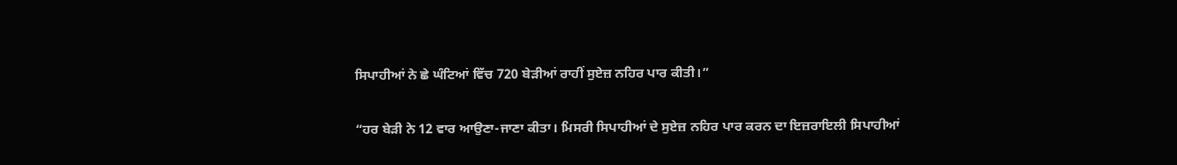ਸਿਪਾਹੀਆਂ ਨੇ ਛੇ ਘੰਟਿਆਂ ਵਿੱਚ 720 ਬੇੜੀਆਂ ਰਾਹੀਂ ਸੁਏਜ਼ ਨਹਿਰ ਪਾਰ ਕੀਤੀ।”

“ਹਰ ਬੇੜੀ ਨੇ 12 ਵਾਰ ਆਉਣਾ-ਜਾਣਾ ਕੀਤਾ। ਮਿਸਰੀ ਸਿਪਾਹੀਆਂ ਦੇ ਸੁਏਜ਼ ਨਹਿਰ ਪਾਰ ਕਰਨ ਦਾ ਇਜ਼ਰਾਇਲੀ ਸਿਪਾਹੀਆਂ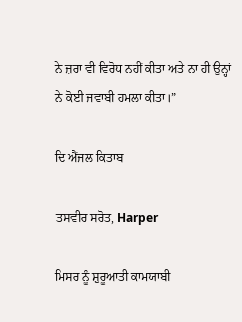ਨੇ ਜ਼ਰਾ ਵੀ ਵਿਰੋਧ ਨਹੀਂ ਕੀਤਾ ਅਤੇ ਨਾ ਹੀ ਉਨ੍ਹਾਂ ਨੇ ਕੋਈ ਜਵਾਬੀ ਹਮਲਾ ਕੀਤਾ।”

ਦਿ ਐਂਜਲ ਕਿਤਾਬ

ਤਸਵੀਰ ਸਰੋਤ, Harper

ਮਿਸਰ ਨੂੰ ਸ਼ੁਰੂਆਤੀ ਕਾਮਯਾਬੀ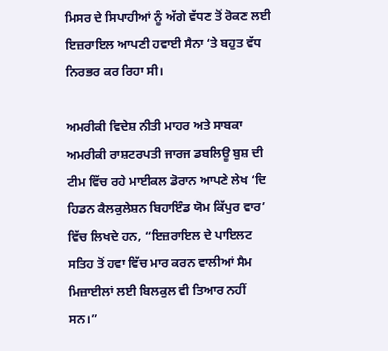ਮਿਸਰ ਦੇ ਸਿਪਾਹੀਆਂ ਨੂੰ ਅੱਗੇ ਵੱਧਣ ਤੋਂ ਰੋਕਣ ਲਈ ਇਜ਼ਰਾਇਲ ਆਪਣੀ ਹਵਾਈ ਸੈਨਾ ‘ਤੇ ਬਹੁਤ ਵੱਧ ਨਿਰਭਰ ਕਰ ਰਿਹਾ ਸੀ।

ਅਮਰੀਕੀ ਵਿਦੇਸ਼ ਨੀਤੀ ਮਾਹਰ ਅਤੇ ਸਾਬਕਾ ਅਮਰੀਕੀ ਰਾਸ਼ਟਰਪਤੀ ਜਾਰਜ ਡਬਲਿਊ ਬੁਸ਼ ਦੀ ਟੀਮ ਵਿੱਚ ਰਹੇ ਮਾਈਕਲ ਡੋਰਾਨ ਆਪਣੇ ਲੇਖ ‘ਦਿ ਹਿਡਨ ਕੈਲਕੁਲੇਸ਼ਨ ਬਿਹਾਇੰਡ ਯੋਮ ਕਿੱਪੁਰ ਵਾਰ’ ਵਿੱਚ ਲਿਖਦੇ ਹਨ, “ਇਜ਼ਰਾਇਲ ਦੇ ਪਾਇਲਟ ਸਤਿਹ ਤੋਂ ਹਵਾ ਵਿੱਚ ਮਾਰ ਕਰਨ ਵਾਲੀਆਂ ਸੈਮ ਮਿਜ਼ਾਈਲਾਂ ਲਈ ਬਿਲਕੁਲ ਵੀ ਤਿਆਰ ਨਹੀਂ ਸਨ।”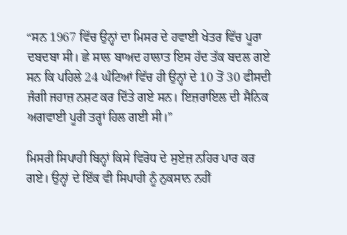“ਸਨ 1967 ਵਿੱਚ ਉਨ੍ਹਾਂ ਦਾ ਮਿਸਰ ਦੇ ਹਵਾਈ ਖੇਤਰ ਵਿੱਚ ਪੂਰਾ ਦਬਦਬਾ ਸੀ। ਛੇ ਸਾਲ ਬਾਅਦ ਹਾਲਾਤ ਇਸ ਹੱਦ ਤੱਕ ਬਦਲ ਗਏ ਸਨ ਕਿ ਪਹਿਲੇ 24 ਘੰਟਿਆਂ ਵਿੱਚ ਹੀ ਉਨ੍ਹਾਂ ਦੇ 10 ਤੋਂ 30 ਫੀਸਦੀ ਜੰਗੀ ਜਹਾਜ਼ ਨਸ਼ਟ ਕਰ ਦਿੱਤੇ ਗਏ ਸਨ। ਇਜ਼ਰਾਇਲ ਦੀ ਸੈਨਿਕ ਅਗਵਾਈ ਪੂਰੀ ਤਰ੍ਹਾਂ ਹਿਲ ਗਈ ਸੀ।”

ਮਿਸਰੀ ਸਿਪਾਹੀ ਬਿਨ੍ਹਾਂ ਕਿਸੇ ਵਿਰੋਧ ਦੇ ਸੁਏਜ਼ ਨਹਿਰ ਪਾਰ ਕਰ ਗਏ। ਉਨ੍ਹਾਂ ਦੇ ਇੱਕ ਵੀ ਸਿਪਾਹੀ ਨੂੰ ਨੁਕਸਾਨ ਨਹੀਂ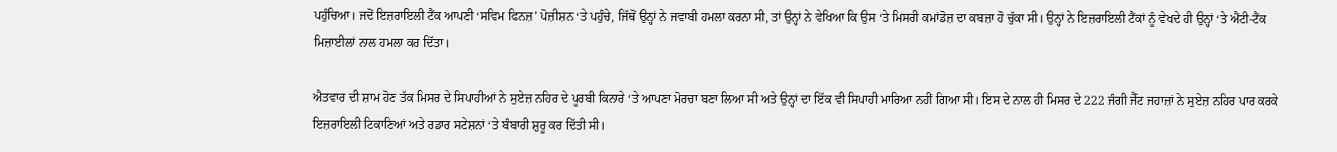ਪਹੁੰਚਿਆ। ਜਦੋਂ ਇਜ਼ਰਾਇਲੀ ਟੈਂਕ ਆਪਣੀ ‘ਸਵਿਮ ਫਿਨਜ਼’ ਪੋਜ਼ੀਸ਼ਨ ‘ਤੇ ਪਹੁੰਚੇ, ਜਿੱਥੋਂ ਉਨ੍ਹਾਂ ਨੇ ਜਵਾਬੀ ਹਮਲਾ ਕਰਨਾ ਸੀ, ਤਾਂ ਉਨ੍ਹਾਂ ਨੇ ਵੇਖਿਆ ਕਿ ਉਸ ‘ਤੇ ਮਿਸਰੀ ਕਮਾਂਡੋਜ਼ ਦਾ ਕਬਜ਼ਾ ਹੋ ਚੁੱਕਾ ਸੀ। ਉਨ੍ਹਾਂ ਨੇ ਇਜ਼ਰਾਇਲੀ ਟੈਂਕਾਂ ਨੂੰ ਵੇਖਦੇ ਹੀ ਉਨ੍ਹਾਂ ‘ਤੇ ਐਂਟੀ-ਟੈਂਕ ਮਿਜ਼ਾਈਲਾਂ ਨਾਲ ਹਮਲਾ ਕਰ ਦਿੱਤਾ।

ਐਤਵਾਰ ਦੀ ਸ਼ਾਮ ਹੋਣ ਤੱਕ ਮਿਸਰ ਦੇ ਸਿਪਾਹੀਆਂ ਨੇ ਸੁਏਜ਼ ਨਹਿਰ ਦੇ ਪੂਰਬੀ ਕਿਨਾਰੇ ‘ਤੇ ਆਪਣਾ ਮੋਰਚਾ ਬਣਾ ਲਿਆ ਸੀ ਅਤੇ ਉਨ੍ਹਾਂ ਦਾ ਇੱਕ ਵੀ ਸਿਪਾਹੀ ਮਾਰਿਆ ਨਹੀਂ ਗਿਆ ਸੀ। ਇਸ ਦੇ ਨਾਲ ਹੀ ਮਿਸਰ ਦੇ 222 ਜੰਗੀ ਜੈੱਟ ਜਹਾਜ਼ਾਂ ਨੇ ਸੁਏਜ਼ ਨਹਿਰ ਪਾਰ ਕਰਕੇ ਇਜ਼ਰਾਇਲੀ ਟਿਕਾਣਿਆਂ ਅਤੇ ਰਡਾਰ ਸਟੇਸ਼ਨਾਂ ‘ਤੇ ਬੰਬਾਰੀ ਸ਼ੁਰੂ ਕਰ ਦਿੱਤੀ ਸੀ।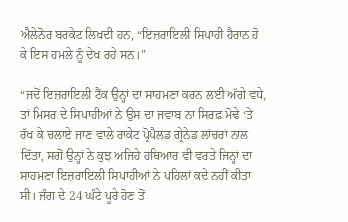ਐਲੇਨੋਰ ਬਰਕੇਟ ਲਿਖਦੀ ਹਨ, “ਇਜ਼ਰਾਇਲੀ ਸਿਪਾਹੀ ਹੈਰਾਨ ਹੋ ਕੇ ਇਸ ਹਮਲੇ ਨੂੰ ਦੇਖ ਰਹੇ ਸਨ।”

“ਜਦੋਂ ਇਜ਼ਰਾਇਲੀ ਟੈਂਕ ਉਨ੍ਹਾਂ ਦਾ ਸਾਹਮਣਾ ਕਰਨ ਲਈ ਅੱਗੇ ਵਧੇ, ਤਾਂ ਮਿਸਰ ਦੇ ਸਿਪਾਹੀਆਂ ਨੇ ਉਸ ਦਾ ਜਵਾਬ ਨਾ ਸਿਰਫ਼ ਮੋਢੇ ‘ਤੇ ਰੱਖ ਕੇ ਚਲਾਏ ਜਾਣ ਵਾਲੇ ਰਾਕੇਟ ਪ੍ਰੋਪੈਲਡ ਗ੍ਰੇਨੇਡ ਲਾਂਚਰਾਂ ਨਾਲ ਦਿੱਤਾ, ਸਗੋਂ ਉਨ੍ਹਾਂ ਨੇ ਕੁਝ ਅਜਿਹੇ ਹਥਿਆਰ ਵੀ ਵਰਤੇ ਜਿਨ੍ਹਾਂ ਦਾ ਸਾਹਮਣਾ ਇਜ਼ਰਾਇਲੀ ਸਿਪਾਹੀਆਂ ਨੇ ਪਹਿਲਾਂ ਕਦੇ ਨਹੀਂ ਕੀਤਾ ਸੀ। ਜੰਗ ਦੇ 24 ਘੰਟੇ ਪੂਰੇ ਹੋਣ ਤੋਂ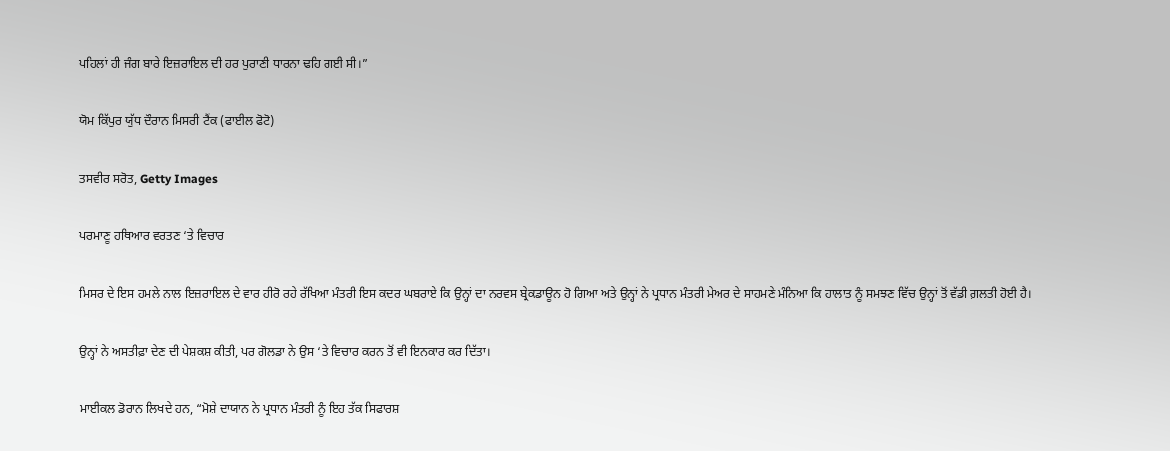ਪਹਿਲਾਂ ਹੀ ਜੰਗ ਬਾਰੇ ਇਜ਼ਰਾਇਲ ਦੀ ਹਰ ਪੁਰਾਣੀ ਧਾਰਨਾ ਢਹਿ ਗਈ ਸੀ।”

ਯੋਮ ਕਿੱਪੁਰ ਯੁੱਧ ਦੌਰਾਨ ਮਿਸਰੀ ਟੈਂਕ (ਫਾਈਲ ਫੋਟੋ)

ਤਸਵੀਰ ਸਰੋਤ, Getty Images

ਪਰਮਾਣੂ ਹਥਿਆਰ ਵਰਤਣ ‘ਤੇ ਵਿਚਾਰ

ਮਿਸਰ ਦੇ ਇਸ ਹਮਲੇ ਨਾਲ ਇਜ਼ਰਾਇਲ ਦੇ ਵਾਰ ਹੀਰੋ ਰਹੇ ਰੱਖਿਆ ਮੰਤਰੀ ਇਸ ਕਦਰ ਘਬਰਾਏ ਕਿ ਉਨ੍ਹਾਂ ਦਾ ਨਰਵਸ ਬ੍ਰੇਕਡਾਊਨ ਹੋ ਗਿਆ ਅਤੇ ਉਨ੍ਹਾਂ ਨੇ ਪ੍ਰਧਾਨ ਮੰਤਰੀ ਮੇਅਰ ਦੇ ਸਾਹਮਣੇ ਮੰਨਿਆ ਕਿ ਹਾਲਾਤ ਨੂੰ ਸਮਝਣ ਵਿੱਚ ਉਨ੍ਹਾਂ ਤੋਂ ਵੱਡੀ ਗ਼ਲਤੀ ਹੋਈ ਹੈ।

ਉਨ੍ਹਾਂ ਨੇ ਅਸਤੀਫ਼ਾ ਦੇਣ ਦੀ ਪੇਸ਼ਕਸ਼ ਕੀਤੀ, ਪਰ ਗੋਲਡਾ ਨੇ ਉਸ ‘ਤੇ ਵਿਚਾਰ ਕਰਨ ਤੋਂ ਵੀ ਇਨਕਾਰ ਕਰ ਦਿੱਤਾ।

ਮਾਈਕਲ ਡੋਰਾਨ ਲਿਖਦੇ ਹਨ, “ਮੋਸ਼ੇ ਦਾਯਾਨ ਨੇ ਪ੍ਰਧਾਨ ਮੰਤਰੀ ਨੂੰ ਇਹ ਤੱਕ ਸਿਫਾਰਸ਼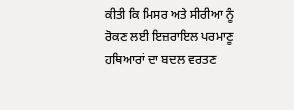ਕੀਤੀ ਕਿ ਮਿਸਰ ਅਤੇ ਸੀਰੀਆ ਨੂੰ ਰੋਕਣ ਲਈ ਇਜ਼ਰਾਇਲ ਪਰਮਾਣੂ ਹਥਿਆਰਾਂ ਦਾ ਬਦਲ ਵਰਤਣ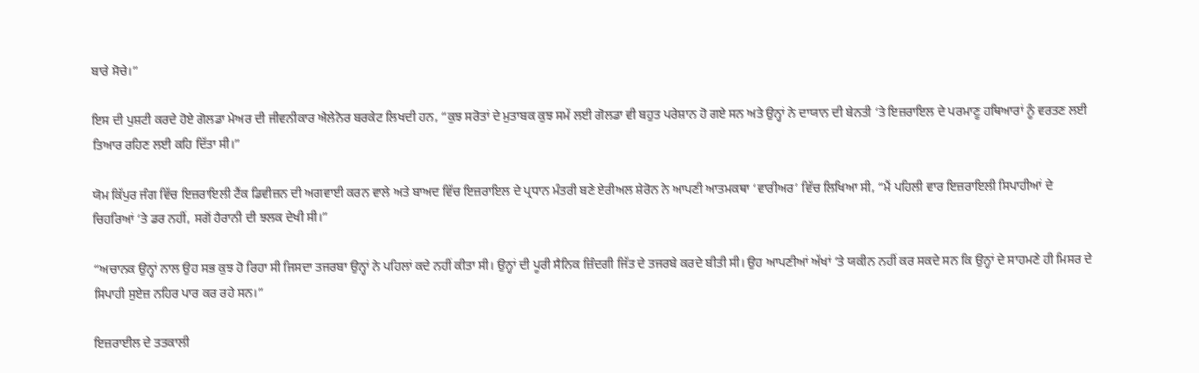ਬਾਰੇ ਸੋਚੇ।”

ਇਸ ਦੀ ਪੁਸ਼ਟੀ ਕਰਦੇ ਹੋਏ ਗੋਲਡਾ ਮੇਅਰ ਦੀ ਜੀਵਨੀਕਾਰ ਐਲੇਨੋਰ ਬਰਕੇਟ ਲਿਖਦੀ ਹਨ, “ਕੁਝ ਸਰੋਤਾਂ ਦੇ ਮੁਤਾਬਕ ਕੁਝ ਸਮੇਂ ਲਈ ਗੋਲਡਾ ਵੀ ਬਹੁਤ ਪਰੇਸ਼ਾਨ ਹੋ ਗਏ ਸਨ ਅਤੇ ਉਨ੍ਹਾਂ ਨੇ ਦਾਯਾਨ ਦੀ ਬੇਨਤੀ ‘ਤੇ ਇਜ਼ਰਾਇਲ ਦੇ ਪਰਮਾਣੂ ਹਥਿਆਰਾਂ ਨੂੰ ਵਰਤਣ ਲਈ ਤਿਆਰ ਰਹਿਣ ਲਈ ਕਹਿ ਦਿੱਤਾ ਸੀ।”

ਯੋਮ ਕਿੱਪੁਰ ਜੰਗ ਵਿੱਚ ਇਜ਼ਰਾਇਲੀ ਟੈਂਕ ਡਿਵੀਜ਼ਨ ਦੀ ਅਗਵਾਈ ਕਰਨ ਵਾਲੇ ਅਤੇ ਬਾਅਦ ਵਿੱਚ ਇਜ਼ਰਾਇਲ ਦੇ ਪ੍ਰਧਾਨ ਮੰਤਰੀ ਬਣੇ ਏਰੀਅਲ ਸ਼ੇਰੋਨ ਨੇ ਆਪਣੀ ਆਤਮਕਥਾ ‘ਵਾਰੀਅਰ’ ਵਿੱਚ ਲਿਖਿਆ ਸੀ, “ਮੈਂ ਪਹਿਲੀ ਵਾਰ ਇਜ਼ਰਾਇਲੀ ਸਿਪਾਹੀਆਂ ਦੇ ਚਿਹਰਿਆਂ ‘ਤੇ ਡਰ ਨਹੀਂ, ਸਗੋਂ ਹੈਰਾਨੀ ਦੀ ਝਲਕ ਦੇਖੀ ਸੀ।”

“ਅਚਾਨਕ ਉਨ੍ਹਾਂ ਨਾਲ ਉਹ ਸਭ ਕੁਝ ਹੋ ਰਿਹਾ ਸੀ ਜਿਸਦਾ ਤਜਰਬਾ ਉਨ੍ਹਾਂ ਨੇ ਪਹਿਲਾਂ ਕਦੇ ਨਹੀਂ ਕੀਤਾ ਸੀ। ਉਨ੍ਹਾਂ ਦੀ ਪੂਰੀ ਸੈਨਿਕ ਜ਼ਿੰਦਗੀ ਜਿੱਤ ਦੇ ਤਜਰਬੇ ਕਰਦੇ ਬੀਤੀ ਸੀ। ਉਹ ਆਪਣੀਆਂ ਅੱਖਾਂ ‘ਤੇ ਯਕੀਨ ਨਹੀਂ ਕਰ ਸਕਦੇ ਸਨ ਕਿ ਉਨ੍ਹਾਂ ਦੇ ਸਾਹਮਣੇ ਹੀ ਮਿਸਰ ਦੇ ਸਿਪਾਹੀ ਸੁਏਜ਼ ਨਹਿਰ ਪਾਰ ਕਰ ਰਹੇ ਸਨ।”

ਇਜ਼ਰਾਈਲ ਦੇ ਤਤਕਾਲੀ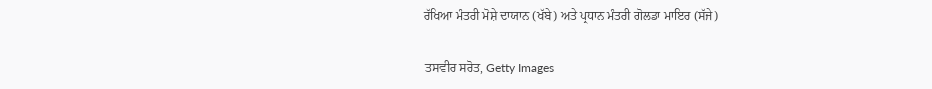ਰੱਖਿਆ ਮੰਤਰੀ ਮੋਸ਼ੇ ਦਾਯਾਨ (ਖੱਬੇ) ਅਤੇ ਪ੍ਰਧਾਨ ਮੰਤਰੀ ਗੋਲਡਾ ਮਾਇਰ (ਸੱਜੇ)

ਤਸਵੀਰ ਸਰੋਤ, Getty Images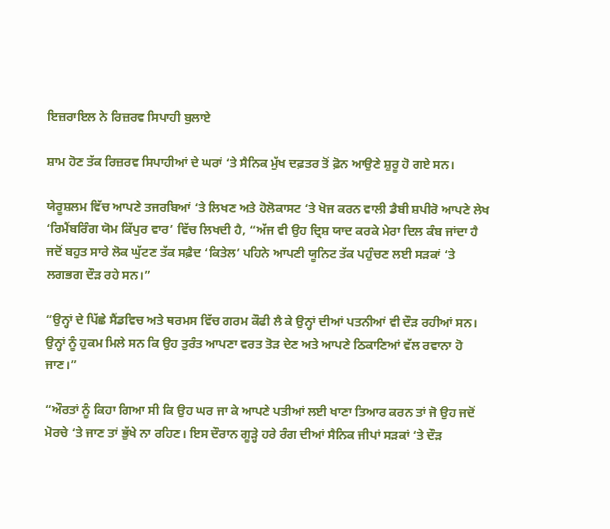ਇਜ਼ਰਾਇਲ ਨੇ ਰਿਜ਼ਰਵ ਸਿਪਾਹੀ ਬੁਲਾਏ

ਸ਼ਾਮ ਹੋਣ ਤੱਕ ਰਿਜ਼ਰਵ ਸਿਪਾਹੀਆਂ ਦੇ ਘਰਾਂ ‘ਤੇ ਸੈਨਿਕ ਮੁੱਖ ਦਫ਼ਤਰ ਤੋਂ ਫ਼ੋਨ ਆਉਣੇ ਸ਼ੁਰੂ ਹੋ ਗਏ ਸਨ।

ਯੇਰੂਸ਼ਲਮ ਵਿੱਚ ਆਪਣੇ ਤਜਰਬਿਆਂ ‘ਤੇ ਲਿਖਣ ਅਤੇ ਹੋਲੋਕਾਸਟ ‘ਤੇ ਖੋਜ ਕਰਨ ਵਾਲੀ ਡੈਬੀ ਸ਼ਪੀਰੋ ਆਪਣੇ ਲੇਖ ‘ਰਿਮੈਂਬਰਿੰਗ ਯੋਮ ਕਿੱਪੁਰ ਵਾਰ’ ਵਿੱਚ ਲਿਖਦੀ ਹੈ, “ਅੱਜ ਵੀ ਉਹ ਦ੍ਰਿਸ਼ ਯਾਦ ਕਰਕੇ ਮੇਰਾ ਦਿਲ ਕੰਬ ਜਾਂਦਾ ਹੈ ਜਦੋਂ ਬਹੁਤ ਸਾਰੇ ਲੋਕ ਘੁੱਟਣ ਤੱਕ ਸਫ਼ੈਦ ‘ਕਿਤੇਲ’ ਪਹਿਨੇ ਆਪਣੀ ਯੂਨਿਟ ਤੱਕ ਪਹੁੰਚਣ ਲਈ ਸੜਕਾਂ ‘ਤੇ ਲਗਭਗ ਦੌੜ ਰਹੇ ਸਨ।”

“ਉਨ੍ਹਾਂ ਦੇ ਪਿੱਛੇ ਸੈਂਡਵਿਚ ਅਤੇ ਥਰਮਸ ਵਿੱਚ ਗਰਮ ਕੌਫੀ ਲੈ ਕੇ ਉਨ੍ਹਾਂ ਦੀਆਂ ਪਤਨੀਆਂ ਵੀ ਦੌੜ ਰਹੀਆਂ ਸਨ। ਉਨ੍ਹਾਂ ਨੂੰ ਹੁਕਮ ਮਿਲੇ ਸਨ ਕਿ ਉਹ ਤੁਰੰਤ ਆਪਣਾ ਵਰਤ ਤੋੜ ਦੇਣ ਅਤੇ ਆਪਣੇ ਠਿਕਾਣਿਆਂ ਵੱਲ ਰਵਾਨਾ ਹੋ ਜਾਣ।”

“ਔਰਤਾਂ ਨੂੰ ਕਿਹਾ ਗਿਆ ਸੀ ਕਿ ਉਹ ਘਰ ਜਾ ਕੇ ਆਪਣੇ ਪਤੀਆਂ ਲਈ ਖਾਣਾ ਤਿਆਰ ਕਰਨ ਤਾਂ ਜੋ ਉਹ ਜਦੋਂ ਮੋਰਚੇ ‘ਤੇ ਜਾਣ ਤਾਂ ਭੁੱਖੇ ਨਾ ਰਹਿਣ। ਇਸ ਦੌਰਾਨ ਗੂੜ੍ਹੇ ਹਰੇ ਰੰਗ ਦੀਆਂ ਸੈਨਿਕ ਜੀਪਾਂ ਸੜਕਾਂ ‘ਤੇ ਦੌੜ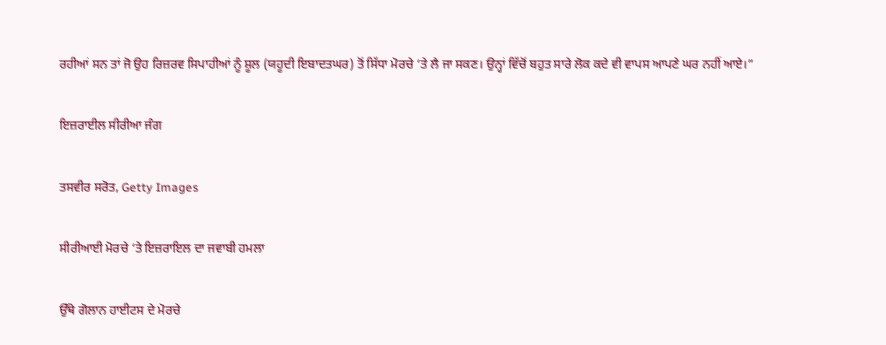ਰਹੀਆਂ ਸਨ ਤਾਂ ਜੋ ਉਹ ਰਿਜ਼ਰਵ ਸਿਪਾਹੀਆਂ ਨੂੰ ਸ਼ੂਲ (ਯਹੂਦੀ ਇਬਾਦਤਘਰ) ਤੋਂ ਸਿੱਧਾ ਮੋਰਚੇ ‘ਤੇ ਲੈ ਜਾ ਸਕਣ। ਉਨ੍ਹਾਂ ਵਿੱਚੋਂ ਬਹੁਤ ਸਾਰੇ ਲੋਕ ਕਦੇ ਵੀ ਵਾਪਸ ਆਪਣੇ ਘਰ ਨਹੀਂ ਆਏ।”

ਇਜ਼ਰਾਈਲ ਸੀਰੀਆ ਜੰਗ

ਤਸਵੀਰ ਸਰੋਤ, Getty Images

ਸੀਰੀਆਈ ਮੋਰਚੇ ‘ਤੇ ਇਜ਼ਰਾਇਲ ਦਾ ਜਵਾਬੀ ਹਮਲਾ

ਉੱਥੇ ਗੋਲਾਨ ਹਾਈਟਸ ਦੇ ਮੋਰਚੇ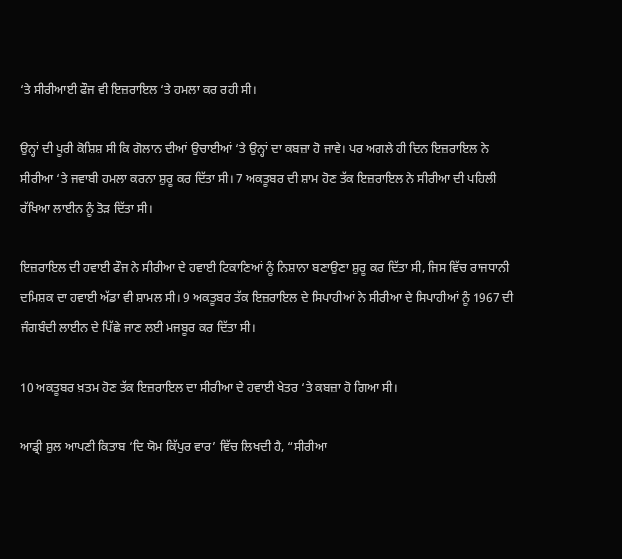‘ਤੇ ਸੀਰੀਆਈ ਫੌਜ ਵੀ ਇਜ਼ਰਾਇਲ ‘ਤੇ ਹਮਲਾ ਕਰ ਰਹੀ ਸੀ।

ਉਨ੍ਹਾਂ ਦੀ ਪੂਰੀ ਕੋਸ਼ਿਸ਼ ਸੀ ਕਿ ਗੋਲਾਨ ਦੀਆਂ ਉਚਾਈਆਂ ‘ਤੇ ਉਨ੍ਹਾਂ ਦਾ ਕਬਜ਼ਾ ਹੋ ਜਾਵੇ। ਪਰ ਅਗਲੇ ਹੀ ਦਿਨ ਇਜ਼ਰਾਇਲ ਨੇ ਸੀਰੀਆ ‘ਤੇ ਜਵਾਬੀ ਹਮਲਾ ਕਰਨਾ ਸ਼ੁਰੂ ਕਰ ਦਿੱਤਾ ਸੀ। 7 ਅਕਤੂਬਰ ਦੀ ਸ਼ਾਮ ਹੋਣ ਤੱਕ ਇਜ਼ਰਾਇਲ ਨੇ ਸੀਰੀਆ ਦੀ ਪਹਿਲੀ ਰੱਖਿਆ ਲਾਈਨ ਨੂੰ ਤੋੜ ਦਿੱਤਾ ਸੀ।

ਇਜ਼ਰਾਇਲ ਦੀ ਹਵਾਈ ਫੌਜ ਨੇ ਸੀਰੀਆ ਦੇ ਹਵਾਈ ਟਿਕਾਣਿਆਂ ਨੂੰ ਨਿਸ਼ਾਨਾ ਬਣਾਉਣਾ ਸ਼ੁਰੂ ਕਰ ਦਿੱਤਾ ਸੀ, ਜਿਸ ਵਿੱਚ ਰਾਜਧਾਨੀ ਦਮਿਸ਼ਕ ਦਾ ਹਵਾਈ ਅੱਡਾ ਵੀ ਸ਼ਾਮਲ ਸੀ। 9 ਅਕਤੂਬਰ ਤੱਕ ਇਜ਼ਰਾਇਲ ਦੇ ਸਿਪਾਹੀਆਂ ਨੇ ਸੀਰੀਆ ਦੇ ਸਿਪਾਹੀਆਂ ਨੂੰ 1967 ਦੀ ਜੰਗਬੰਦੀ ਲਾਈਨ ਦੇ ਪਿੱਛੇ ਜਾਣ ਲਈ ਮਜਬੂਰ ਕਰ ਦਿੱਤਾ ਸੀ।

10 ਅਕਤੂਬਰ ਖ਼ਤਮ ਹੋਣ ਤੱਕ ਇਜ਼ਰਾਇਲ ਦਾ ਸੀਰੀਆ ਦੇ ਹਵਾਈ ਖੇਤਰ ‘ਤੇ ਕਬਜ਼ਾ ਹੋ ਗਿਆ ਸੀ।

ਆਡ੍ਰੀ ਸ਼ੁਲ ਆਪਣੀ ਕਿਤਾਬ ‘ਦਿ ਯੋਮ ਕਿੱਪੁਰ ਵਾਰ’ ਵਿੱਚ ਲਿਖਦੀ ਹੈ, “ਸੀਰੀਆ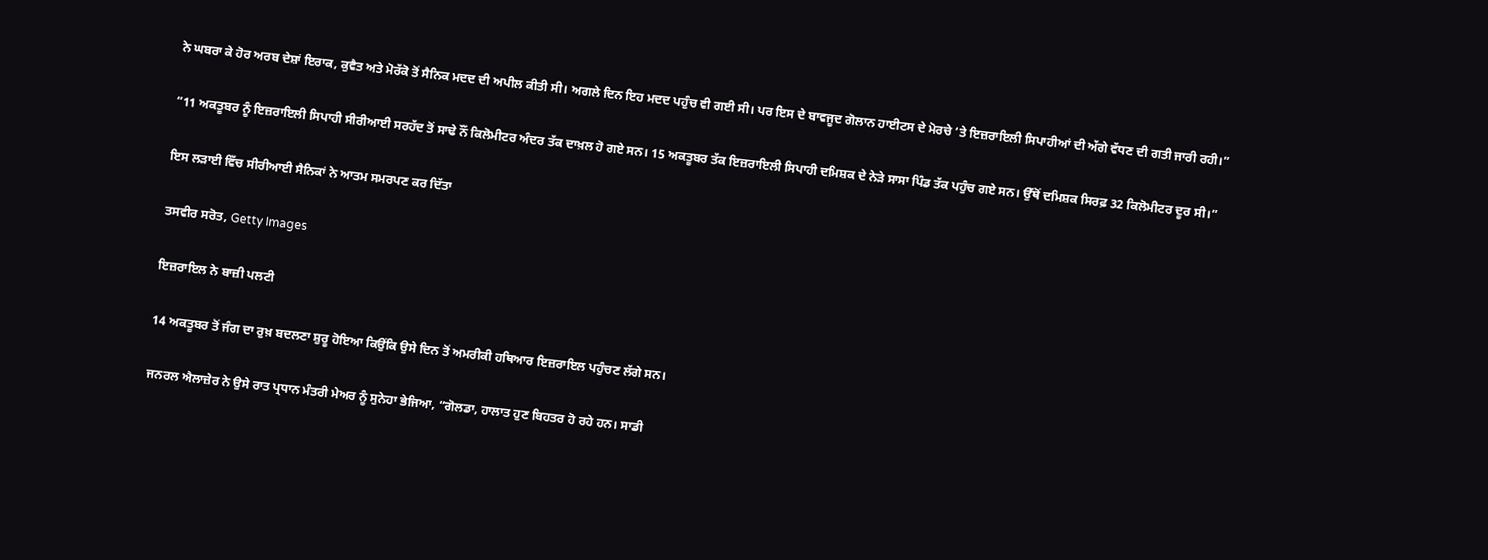ਨੇ ਘਬਰਾ ਕੇ ਹੋਰ ਅਰਬ ਦੇਸ਼ਾਂ ਇਰਾਕ, ਕੁਵੈਤ ਅਤੇ ਮੋਰੱਕੋ ਤੋਂ ਸੈਨਿਕ ਮਦਦ ਦੀ ਅਪੀਲ ਕੀਤੀ ਸੀ। ਅਗਲੇ ਦਿਨ ਇਹ ਮਦਦ ਪਹੁੰਚ ਵੀ ਗਈ ਸੀ। ਪਰ ਇਸ ਦੇ ਬਾਵਜੂਦ ਗੋਲਾਨ ਹਾਈਟਸ ਦੇ ਮੋਰਚੇ ‘ਤੇ ਇਜ਼ਰਾਇਲੀ ਸਿਪਾਹੀਆਂ ਦੀ ਅੱਗੇ ਵੱਧਣ ਦੀ ਗਤੀ ਜਾਰੀ ਰਹੀ।”

“11 ਅਕਤੂਬਰ ਨੂੰ ਇਜ਼ਰਾਇਲੀ ਸਿਪਾਹੀ ਸੀਰੀਆਈ ਸਰਹੱਦ ਤੋਂ ਸਾਢੇ ਨੌਂ ਕਿਲੋਮੀਟਰ ਅੰਦਰ ਤੱਕ ਦਾਖ਼ਲ ਹੋ ਗਏ ਸਨ। 15 ਅਕਤੂਬਰ ਤੱਕ ਇਜ਼ਰਾਇਲੀ ਸਿਪਾਹੀ ਦਮਿਸ਼ਕ ਦੇ ਨੇੜੇ ਸਾਸਾ ਪਿੰਡ ਤੱਕ ਪਹੁੰਚ ਗਏ ਸਨ। ਉੱਥੋਂ ਦਮਿਸ਼ਕ ਸਿਰਫ਼ 32 ਕਿਲੋਮੀਟਰ ਦੂਰ ਸੀ।”

ਇਸ ਲੜਾਈ ਵਿੱਚ ਸੀਰੀਆਈ ਸੈਨਿਕਾਂ ਨੇ ਆਤਮ ਸਮਰਪਣ ਕਰ ਦਿੱਤਾ

ਤਸਵੀਰ ਸਰੋਤ, Getty Images

ਇਜ਼ਰਾਇਲ ਨੇ ਬਾਜ਼ੀ ਪਲਟੀ

14 ਅਕਤੂਬਰ ਤੋਂ ਜੰਗ ਦਾ ਰੁਖ਼ ਬਦਲਣਾ ਸ਼ੁਰੂ ਹੋਇਆ ਕਿਉਂਕਿ ਉਸੇ ਦਿਨ ਤੋਂ ਅਮਰੀਕੀ ਹਥਿਆਰ ਇਜ਼ਰਾਇਲ ਪਹੁੰਚਣ ਲੱਗੇ ਸਨ।

ਜਨਰਲ ਐਲਾਜ਼ੇਰ ਨੇ ਉਸੇ ਰਾਤ ਪ੍ਰਧਾਨ ਮੰਤਰੀ ਮੇਅਰ ਨੂੰ ਸੁਨੇਹਾ ਭੇਜਿਆ, “ਗੋਲਡਾ, ਹਾਲਾਤ ਹੁਣ ਬਿਹਤਰ ਹੋ ਰਹੇ ਹਨ। ਸਾਡੀ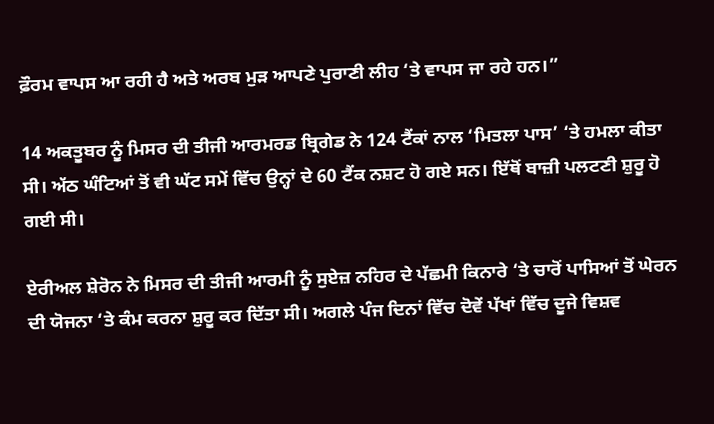ਫ਼ੌਰਮ ਵਾਪਸ ਆ ਰਹੀ ਹੈ ਅਤੇ ਅਰਬ ਮੁੜ ਆਪਣੇ ਪੁਰਾਣੀ ਲੀਹ ‘ਤੇ ਵਾਪਸ ਜਾ ਰਹੇ ਹਨ।”

14 ਅਕਤੂਬਰ ਨੂੰ ਮਿਸਰ ਦੀ ਤੀਜੀ ਆਰਮਰਡ ਬ੍ਰਿਗੇਡ ਨੇ 124 ਟੈਂਕਾਂ ਨਾਲ ‘ਮਿਤਲਾ ਪਾਸ’ ‘ਤੇ ਹਮਲਾ ਕੀਤਾ ਸੀ। ਅੱਠ ਘੰਟਿਆਂ ਤੋਂ ਵੀ ਘੱਟ ਸਮੇਂ ਵਿੱਚ ਉਨ੍ਹਾਂ ਦੇ 60 ਟੈਂਕ ਨਸ਼ਟ ਹੋ ਗਏ ਸਨ। ਇੱਥੋਂ ਬਾਜ਼ੀ ਪਲਟਣੀ ਸ਼ੁਰੂ ਹੋ ਗਈ ਸੀ।

ਏਰੀਅਲ ਸ਼ੇਰੋਨ ਨੇ ਮਿਸਰ ਦੀ ਤੀਜੀ ਆਰਮੀ ਨੂੰ ਸੁਏਜ਼ ਨਹਿਰ ਦੇ ਪੱਛਮੀ ਕਿਨਾਰੇ ‘ਤੇ ਚਾਰੋਂ ਪਾਸਿਆਂ ਤੋਂ ਘੇਰਨ ਦੀ ਯੋਜਨਾ ‘ਤੇ ਕੰਮ ਕਰਨਾ ਸ਼ੁਰੂ ਕਰ ਦਿੱਤਾ ਸੀ। ਅਗਲੇ ਪੰਜ ਦਿਨਾਂ ਵਿੱਚ ਦੋਵੇਂ ਪੱਖਾਂ ਵਿੱਚ ਦੂਜੇ ਵਿਸ਼ਵ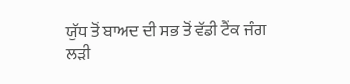ਯੁੱਧ ਤੋਂ ਬਾਅਦ ਦੀ ਸਭ ਤੋਂ ਵੱਡੀ ਟੈਂਕ ਜੰਗ ਲੜੀ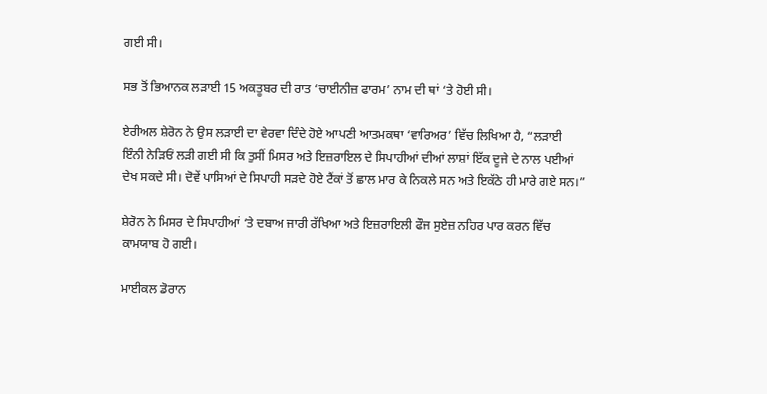ਗਈ ਸੀ।

ਸਭ ਤੋਂ ਭਿਆਨਕ ਲੜਾਈ 15 ਅਕਤੂਬਰ ਦੀ ਰਾਤ ‘ਚਾਈਨੀਜ਼ ਫਾਰਮ’ ਨਾਮ ਦੀ ਥਾਂ ‘ਤੇ ਹੋਈ ਸੀ।

ਏਰੀਅਲ ਸ਼ੇਰੋਨ ਨੇ ਉਸ ਲੜਾਈ ਦਾ ਵੇਰਵਾ ਦਿੰਦੇ ਹੋਏ ਆਪਣੀ ਆਤਮਕਥਾ ‘ਵਾਰਿਅਰ’ ਵਿੱਚ ਲਿਖਿਆ ਹੈ, “ਲੜਾਈ ਇੰਨੀ ਨੇੜਿਓਂ ਲੜੀ ਗਈ ਸੀ ਕਿ ਤੁਸੀਂ ਮਿਸਰ ਅਤੇ ਇਜ਼ਰਾਇਲ ਦੇ ਸਿਪਾਹੀਆਂ ਦੀਆਂ ਲਾਸ਼ਾਂ ਇੱਕ ਦੂਜੇ ਦੇ ਨਾਲ ਪਈਆਂ ਦੇਖ ਸਕਦੇ ਸੀ। ਦੋਵੇਂ ਪਾਸਿਆਂ ਦੇ ਸਿਪਾਹੀ ਸੜਦੇ ਹੋਏ ਟੈਂਕਾਂ ਤੋਂ ਛਾਲ ਮਾਰ ਕੇ ਨਿਕਲੇ ਸਨ ਅਤੇ ਇਕੱਠੇ ਹੀ ਮਾਰੇ ਗਏ ਸਨ।”

ਸ਼ੇਰੋਨ ਨੇ ਮਿਸਰ ਦੇ ਸਿਪਾਹੀਆਂ ‘ਤੇ ਦਬਾਅ ਜਾਰੀ ਰੱਖਿਆ ਅਤੇ ਇਜ਼ਰਾਇਲੀ ਫੌਜ ਸੁਏਜ਼ ਨਹਿਰ ਪਾਰ ਕਰਨ ਵਿੱਚ ਕਾਮਯਾਬ ਹੋ ਗਈ।

ਮਾਈਕਲ ਡੋਰਾਨ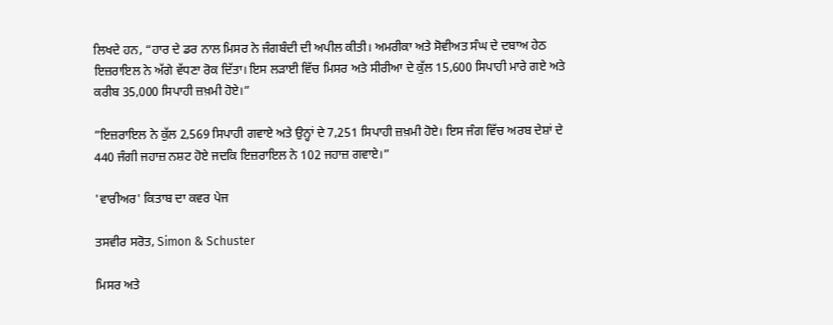ਲਿਖਦੇ ਹਨ, “ਹਾਰ ਦੇ ਡਰ ਨਾਲ ਮਿਸਰ ਨੇ ਜੰਗਬੰਦੀ ਦੀ ਅਪੀਲ ਕੀਤੀ। ਅਮਰੀਕਾ ਅਤੇ ਸੋਵੀਅਤ ਸੰਘ ਦੇ ਦਬਾਅ ਹੇਠ ਇਜ਼ਰਾਇਲ ਨੇ ਅੱਗੇ ਵੱਧਣਾ ਰੋਕ ਦਿੱਤਾ। ਇਸ ਲੜਾਈ ਵਿੱਚ ਮਿਸਰ ਅਤੇ ਸੀਰੀਆ ਦੇ ਕੁੱਲ 15,600 ਸਿਪਾਹੀ ਮਾਰੇ ਗਏ ਅਤੇ ਕਰੀਬ 35,000 ਸਿਪਾਹੀ ਜ਼ਖ਼ਮੀ ਹੋਏ।”

”ਇਜ਼ਰਾਇਲ ਨੇ ਕੁੱਲ 2,569 ਸਿਪਾਹੀ ਗਵਾਏ ਅਤੇ ਉਨ੍ਹਾਂ ਦੇ 7,251 ਸਿਪਾਹੀ ਜ਼ਖ਼ਮੀ ਹੋਏ। ਇਸ ਜੰਗ ਵਿੱਚ ਅਰਬ ਦੇਸ਼ਾਂ ਦੇ 440 ਜੰਗੀ ਜਹਾਜ਼ ਨਸ਼ਟ ਹੋਏ ਜਦਕਿ ਇਜ਼ਰਾਇਲ ਨੇ 102 ਜਹਾਜ਼ ਗਵਾਏ।”

'ਵਾਰੀਅਰ' ਕਿਤਾਬ ਦਾ ਕਵਰ ਪੇਜ

ਤਸਵੀਰ ਸਰੋਤ, Simon & Schuster

ਮਿਸਰ ਅਤੇ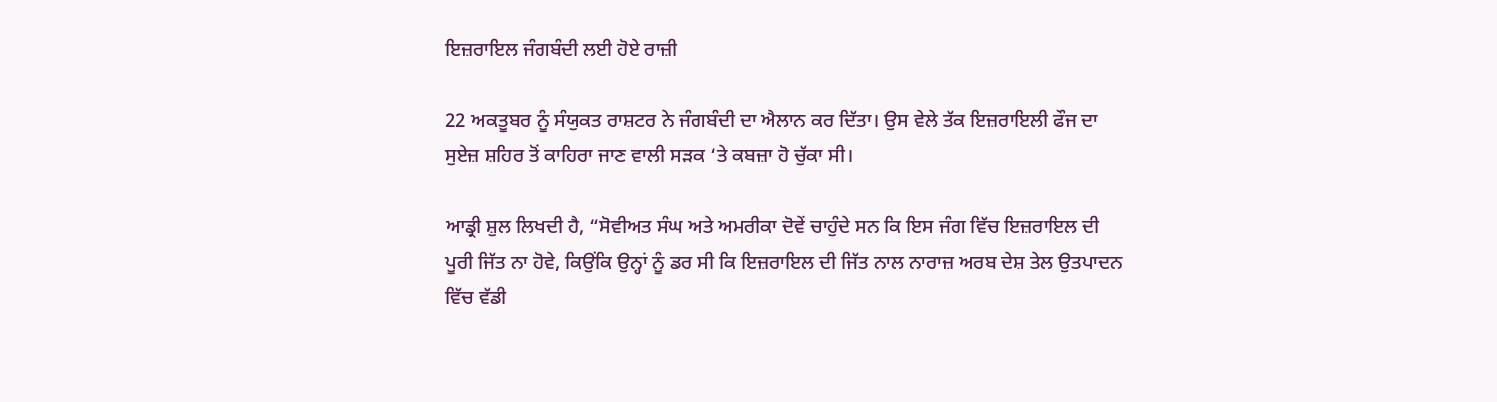ਇਜ਼ਰਾਇਲ ਜੰਗਬੰਦੀ ਲਈ ਹੋਏ ਰਾਜ਼ੀ

22 ਅਕਤੂਬਰ ਨੂੰ ਸੰਯੁਕਤ ਰਾਸ਼ਟਰ ਨੇ ਜੰਗਬੰਦੀ ਦਾ ਐਲਾਨ ਕਰ ਦਿੱਤਾ। ਉਸ ਵੇਲੇ ਤੱਕ ਇਜ਼ਰਾਇਲੀ ਫੌਜ ਦਾ ਸੁਏਜ਼ ਸ਼ਹਿਰ ਤੋਂ ਕਾਹਿਰਾ ਜਾਣ ਵਾਲੀ ਸੜਕ ‘ਤੇ ਕਬਜ਼ਾ ਹੋ ਚੁੱਕਾ ਸੀ।

ਆਡ੍ਰੀ ਸ਼ੁਲ ਲਿਖਦੀ ਹੈ, “ਸੋਵੀਅਤ ਸੰਘ ਅਤੇ ਅਮਰੀਕਾ ਦੋਵੇਂ ਚਾਹੁੰਦੇ ਸਨ ਕਿ ਇਸ ਜੰਗ ਵਿੱਚ ਇਜ਼ਰਾਇਲ ਦੀ ਪੂਰੀ ਜਿੱਤ ਨਾ ਹੋਵੇ, ਕਿਉਂਕਿ ਉਨ੍ਹਾਂ ਨੂੰ ਡਰ ਸੀ ਕਿ ਇਜ਼ਰਾਇਲ ਦੀ ਜਿੱਤ ਨਾਲ ਨਾਰਾਜ਼ ਅਰਬ ਦੇਸ਼ ਤੇਲ ਉਤਪਾਦਨ ਵਿੱਚ ਵੱਡੀ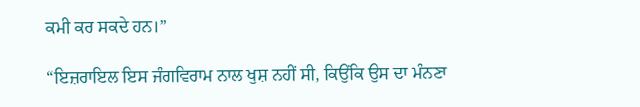ਕਮੀ ਕਰ ਸਕਦੇ ਹਨ।”

“ਇਜ਼ਰਾਇਲ ਇਸ ਜੰਗਵਿਰਾਮ ਨਾਲ ਖੁਸ਼ ਨਹੀਂ ਸੀ, ਕਿਉਂਕਿ ਉਸ ਦਾ ਮੰਨਣਾ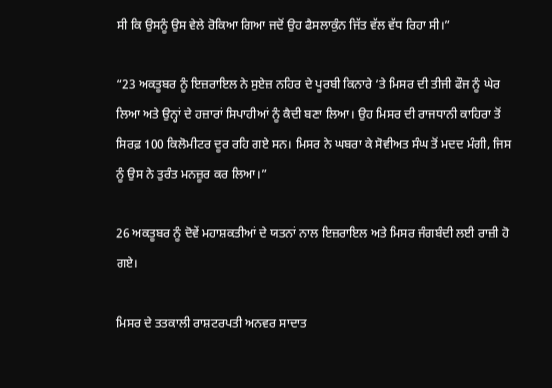ਸੀ ਕਿ ਉਸਨੂੰ ਉਸ ਵੇਲੇ ਰੋਕਿਆ ਗਿਆ ਜਦੋਂ ਉਹ ਫੈਸਲਾਕੁੰਨ ਜਿੱਤ ਵੱਲ ਵੱਧ ਰਿਹਾ ਸੀ।”

“23 ਅਕਤੂਬਰ ਨੂੰ ਇਜ਼ਰਾਇਲ ਨੇ ਸੁਏਜ਼ ਨਹਿਰ ਦੇ ਪੂਰਬੀ ਕਿਨਾਰੇ ‘ਤੇ ਮਿਸਰ ਦੀ ਤੀਜੀ ਫੌਜ ਨੂੰ ਘੇਰ ਲਿਆ ਅਤੇ ਉਨ੍ਹਾਂ ਦੇ ਹਜ਼ਾਰਾਂ ਸਿਪਾਹੀਆਂ ਨੂੰ ਕੈਦੀ ਬਣਾ ਲਿਆ। ਉਹ ਮਿਸਰ ਦੀ ਰਾਜਧਾਨੀ ਕਾਹਿਰਾ ਤੋਂ ਸਿਰਫ਼ 100 ਕਿਲੋਮੀਟਰ ਦੂਰ ਰਹਿ ਗਏ ਸਨ। ਮਿਸਰ ਨੇ ਘਬਰਾ ਕੇ ਸੋਵੀਅਤ ਸੰਘ ਤੋਂ ਮਦਦ ਮੰਗੀ, ਜਿਸ ਨੂੰ ਉਸ ਨੇ ਤੁਰੰਤ ਮਨਜ਼ੂਰ ਕਰ ਲਿਆ।”

26 ਅਕਤੂਬਰ ਨੂੰ ਦੋਵੇਂ ਮਹਾਸ਼ਕਤੀਆਂ ਦੇ ਯਤਨਾਂ ਨਾਲ ਇਜ਼ਰਾਇਲ ਅਤੇ ਮਿਸਰ ਜੰਗਬੰਦੀ ਲਈ ਰਾਜ਼ੀ ਹੋ ਗਏ।

ਮਿਸਰ ਦੇ ਤਤਕਾਲੀ ਰਾਸ਼ਟਰਪਤੀ ਅਨਵਰ ਸਾਦਾਤ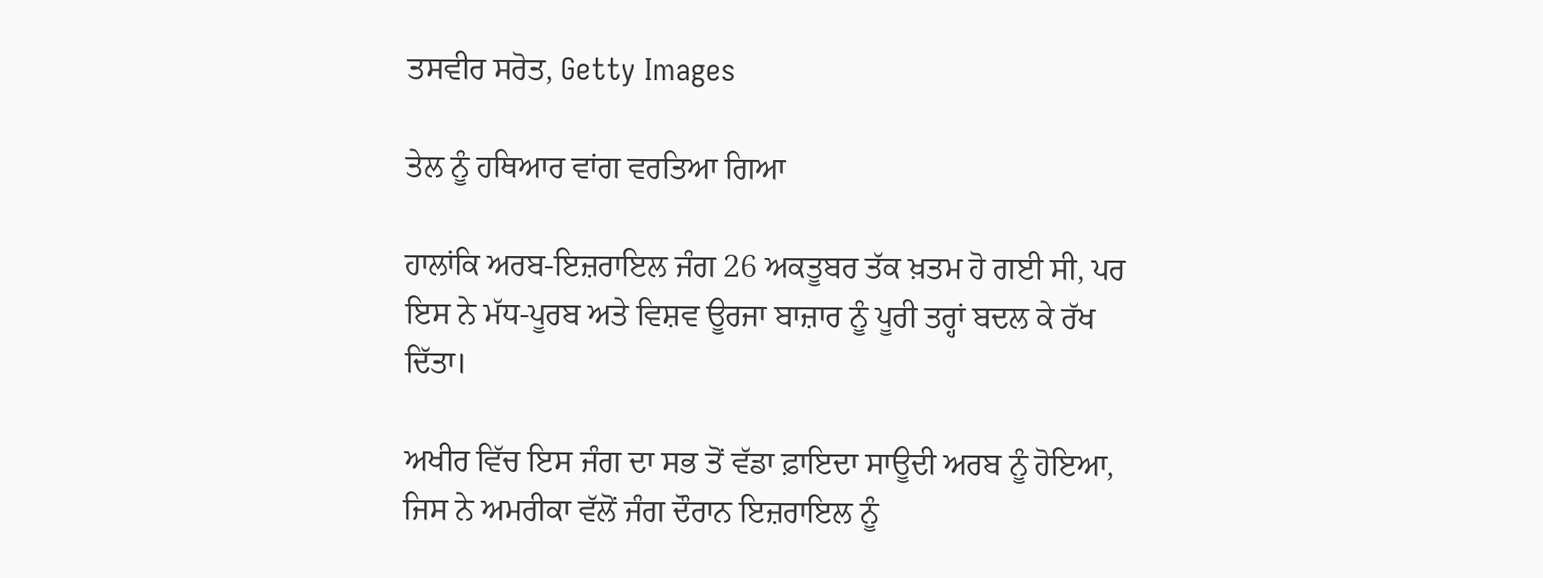ਤਸਵੀਰ ਸਰੋਤ, Getty Images

ਤੇਲ ਨੂੰ ਹਥਿਆਰ ਵਾਂਗ ਵਰਤਿਆ ਗਿਆ

ਹਾਲਾਂਕਿ ਅਰਬ-ਇਜ਼ਰਾਇਲ ਜੰਗ 26 ਅਕਤੂਬਰ ਤੱਕ ਖ਼ਤਮ ਹੋ ਗਈ ਸੀ, ਪਰ ਇਸ ਨੇ ਮੱਧ-ਪੂਰਬ ਅਤੇ ਵਿਸ਼ਵ ਊਰਜਾ ਬਾਜ਼ਾਰ ਨੂੰ ਪੂਰੀ ਤਰ੍ਹਾਂ ਬਦਲ ਕੇ ਰੱਖ ਦਿੱਤਾ।

ਅਖੀਰ ਵਿੱਚ ਇਸ ਜੰਗ ਦਾ ਸਭ ਤੋਂ ਵੱਡਾ ਫ਼ਾਇਦਾ ਸਾਊਦੀ ਅਰਬ ਨੂੰ ਹੋਇਆ, ਜਿਸ ਨੇ ਅਮਰੀਕਾ ਵੱਲੋਂ ਜੰਗ ਦੌਰਾਨ ਇਜ਼ਰਾਇਲ ਨੂੰ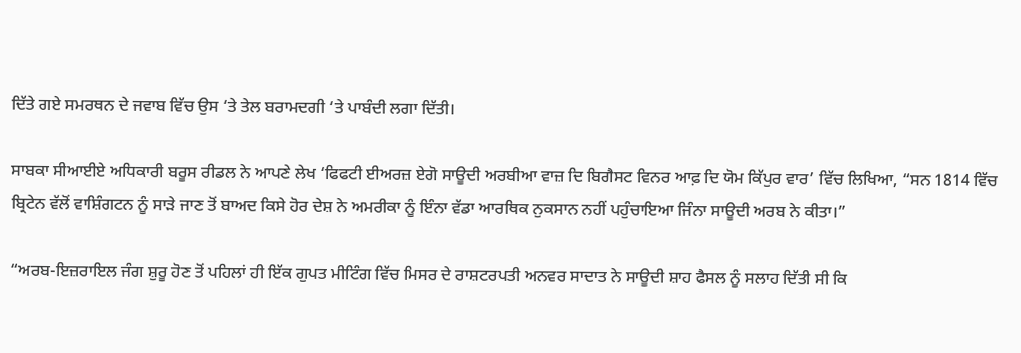ਦਿੱਤੇ ਗਏ ਸਮਰਥਨ ਦੇ ਜਵਾਬ ਵਿੱਚ ਉਸ ‘ਤੇ ਤੇਲ ਬਰਾਮਦਗੀ ‘ਤੇ ਪਾਬੰਦੀ ਲਗਾ ਦਿੱਤੀ।

ਸਾਬਕਾ ਸੀਆਈਏ ਅਧਿਕਾਰੀ ਬਰੂਸ ਰੀਡਲ ਨੇ ਆਪਣੇ ਲੇਖ ‘ਫਿਫਟੀ ਈਅਰਜ਼ ਏਗੋ ਸਾਊਦੀ ਅਰਬੀਆ ਵਾਜ਼ ਦਿ ਬਿਗੈਸਟ ਵਿਨਰ ਆਫ਼ ਦਿ ਯੋਮ ਕਿੱਪੁਰ ਵਾਰ’ ਵਿੱਚ ਲਿਖਿਆ, “ਸਨ 1814 ਵਿੱਚ ਬ੍ਰਿਟੇਨ ਵੱਲੋਂ ਵਾਸ਼ਿੰਗਟਨ ਨੂੰ ਸਾੜੇ ਜਾਣ ਤੋਂ ਬਾਅਦ ਕਿਸੇ ਹੋਰ ਦੇਸ਼ ਨੇ ਅਮਰੀਕਾ ਨੂੰ ਇੰਨਾ ਵੱਡਾ ਆਰਥਿਕ ਨੁਕਸਾਨ ਨਹੀਂ ਪਹੁੰਚਾਇਆ ਜਿੰਨਾ ਸਾਊਦੀ ਅਰਬ ਨੇ ਕੀਤਾ।”

“ਅਰਬ-ਇਜ਼ਰਾਇਲ ਜੰਗ ਸ਼ੁਰੂ ਹੋਣ ਤੋਂ ਪਹਿਲਾਂ ਹੀ ਇੱਕ ਗੁਪਤ ਮੀਟਿੰਗ ਵਿੱਚ ਮਿਸਰ ਦੇ ਰਾਸ਼ਟਰਪਤੀ ਅਨਵਰ ਸਾਦਾਤ ਨੇ ਸਾਊਦੀ ਸ਼ਾਹ ਫੈਸਲ ਨੂੰ ਸਲਾਹ ਦਿੱਤੀ ਸੀ ਕਿ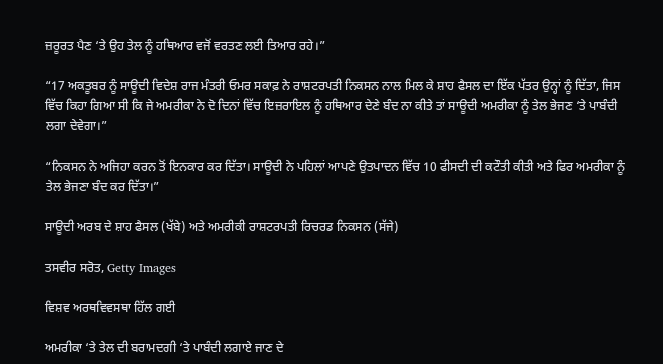ਜ਼ਰੂਰਤ ਪੈਣ ‘ਤੇ ਉਹ ਤੇਲ ਨੂੰ ਹਥਿਆਰ ਵਜੋਂ ਵਰਤਣ ਲਈ ਤਿਆਰ ਰਹੇ।”

“17 ਅਕਤੂਬਰ ਨੂੰ ਸਾਊਦੀ ਵਿਦੇਸ਼ ਰਾਜ ਮੰਤਰੀ ਓਮਰ ਸਕਾਫ਼ ਨੇ ਰਾਸ਼ਟਰਪਤੀ ਨਿਕਸਨ ਨਾਲ ਮਿਲ ਕੇ ਸ਼ਾਹ ਫੈਸਲ ਦਾ ਇੱਕ ਪੱਤਰ ਉਨ੍ਹਾਂ ਨੂੰ ਦਿੱਤਾ, ਜਿਸ ਵਿੱਚ ਕਿਹਾ ਗਿਆ ਸੀ ਕਿ ਜੇ ਅਮਰੀਕਾ ਨੇ ਦੋ ਦਿਨਾਂ ਵਿੱਚ ਇਜ਼ਰਾਇਲ ਨੂੰ ਹਥਿਆਰ ਦੇਣੇ ਬੰਦ ਨਾ ਕੀਤੇ ਤਾਂ ਸਾਊਦੀ ਅਮਰੀਕਾ ਨੂੰ ਤੇਲ ਭੇਜਣ ‘ਤੇ ਪਾਬੰਦੀ ਲਗਾ ਦੇਵੇਗਾ।”

“ਨਿਕਸਨ ਨੇ ਅਜਿਹਾ ਕਰਨ ਤੋਂ ਇਨਕਾਰ ਕਰ ਦਿੱਤਾ। ਸਾਊਦੀ ਨੇ ਪਹਿਲਾਂ ਆਪਣੇ ਉਤਪਾਦਨ ਵਿੱਚ 10 ਫੀਸਦੀ ਦੀ ਕਟੌਤੀ ਕੀਤੀ ਅਤੇ ਫਿਰ ਅਮਰੀਕਾ ਨੂੰ ਤੇਲ ਭੇਜਣਾ ਬੰਦ ਕਰ ਦਿੱਤਾ।”

ਸਾਊਦੀ ਅਰਬ ਦੇ ਸ਼ਾਹ ਫੈਸਲ (ਖੱਬੇ) ਅਤੇ ਅਮਰੀਕੀ ਰਾਸ਼ਟਰਪਤੀ ਰਿਚਰਡ ਨਿਕਸਨ (ਸੱਜੇ)

ਤਸਵੀਰ ਸਰੋਤ, Getty Images

ਵਿਸ਼ਵ ਅਰਥਵਿਵਸਥਾ ਹਿੱਲ ਗਈ

ਅਮਰੀਕਾ ‘ਤੇ ਤੇਲ ਦੀ ਬਰਾਮਦਗੀ ‘ਤੇ ਪਾਬੰਦੀ ਲਗਾਏ ਜਾਣ ਦੇ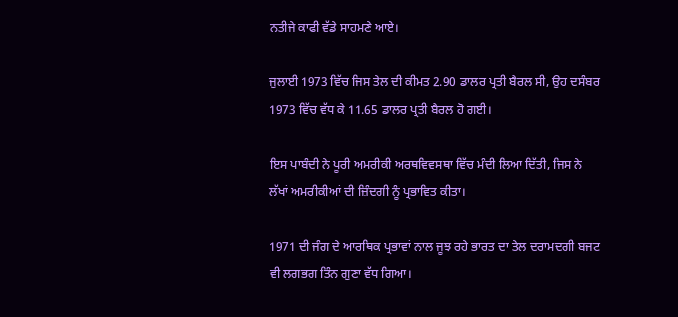ਨਤੀਜੇ ਕਾਫੀ ਵੱਡੇ ਸਾਹਮਣੇ ਆਏ।

ਜੁਲਾਈ 1973 ਵਿੱਚ ਜਿਸ ਤੇਲ ਦੀ ਕੀਮਤ 2.90 ਡਾਲਰ ਪ੍ਰਤੀ ਬੈਰਲ ਸੀ, ਉਹ ਦਸੰਬਰ 1973 ਵਿੱਚ ਵੱਧ ਕੇ 11.65 ਡਾਲਰ ਪ੍ਰਤੀ ਬੈਰਲ ਹੋ ਗਈ।

ਇਸ ਪਾਬੰਦੀ ਨੇ ਪੂਰੀ ਅਮਰੀਕੀ ਅਰਥਵਿਵਸਥਾ ਵਿੱਚ ਮੰਦੀ ਲਿਆ ਦਿੱਤੀ, ਜਿਸ ਨੇ ਲੱਖਾਂ ਅਮਰੀਕੀਆਂ ਦੀ ਜ਼ਿੰਦਗੀ ਨੂੰ ਪ੍ਰਭਾਵਿਤ ਕੀਤਾ।

1971 ਦੀ ਜੰਗ ਦੇ ਆਰਥਿਕ ਪ੍ਰਭਾਵਾਂ ਨਾਲ ਜੂਝ ਰਹੇ ਭਾਰਤ ਦਾ ਤੇਲ ਦਰਾਮਦਗੀ ਬਜਟ ਵੀ ਲਗਭਗ ਤਿੰਨ ਗੁਣਾ ਵੱਧ ਗਿਆ।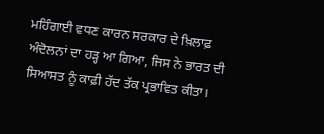ਮਹਿੰਗਾਈ ਵਧਣ ਕਾਰਨ ਸਰਕਾਰ ਦੇ ਖ਼ਿਲਾਫ਼ ਅੰਦੋਲਨਾਂ ਦਾ ਹੜ੍ਹ ਆ ਗਿਆ, ਜਿਸ ਨੇ ਭਾਰਤ ਦੀ ਸਿਆਸਤ ਨੂੰ ਕਾਫ਼ੀ ਹੱਦ ਤੱਕ ਪ੍ਰਭਾਵਿਤ ਕੀਤਾ।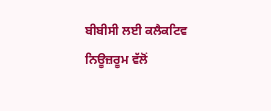ਬੀਬੀਸੀ ਲਈ ਕਲੈਕਟਿਵ ਨਿਊਜ਼ਰੂਮ ਵੱਲੋਂ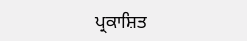ਪ੍ਰਕਾਸ਼ਿਤ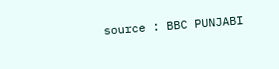source : BBC PUNJABI